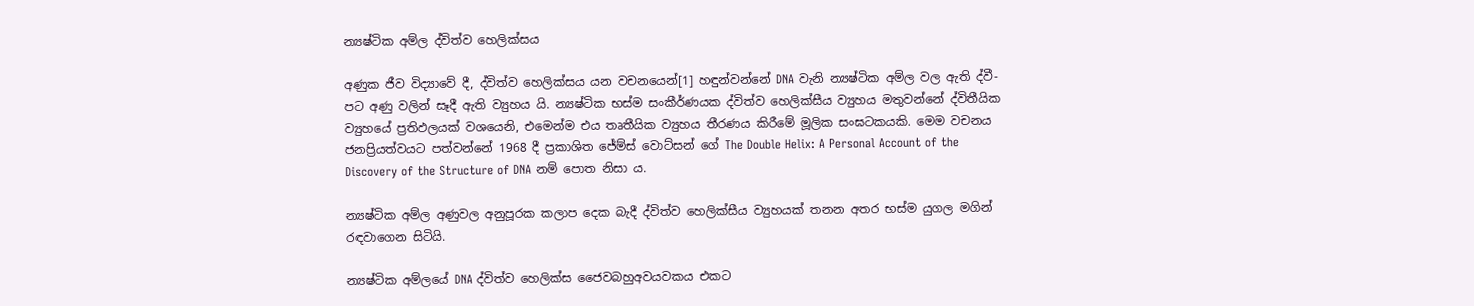න්‍යෂ්ටික අම්ල ද්විත්ව හෙලික්සය

අණුක ජීව විද්‍යාවේ දී, ද්විත්ව හෙලික්සය යන වචනයෙන්[1] හඳුන්වන්නේ DNA වැනි න්‍යෂ්ටික අම්ල වල ඇති ද්වී-පට අණු වලින් සෑදී ඇති ව්‍යුහය යි. න්‍යෂ්ටික භස්ම සංකීර්ණයක ද්විත්ව හෙලික්සීය ව්‍යුහය මතුවන්නේ ද්විතීයික ව්‍යුහයේ ප්‍රතිඵලයක් වශයෙනි, එමෙන්ම එය තෘතීයික ව්‍යුහය තීරණය කිරීමේ මූලික සංඝටකයකි. මෙම වචනය ජනප්‍රියත්වයට පත්වන්නේ 1968 දී ප්‍රකාශිත ජේම්ස් වොට්සන් ගේ The Double Helix: A Personal Account of the Discovery of the Structure of DNA නම් පොත නිසා ය.

න්‍යෂ්ටික අම්ල අණුවල අනුපූරක කලාප දෙක බැදී ද්විත්ව හෙලික්සීය ව්‍යුහයක් තනන අතර භස්ම යුගල මගින් රඳවාගෙන සිටියි.

න්‍යෂ්ටික අම්ලයේ DNA ද්විත්ව හෙලික්ස ජෛවබහුඅවයවකය එකට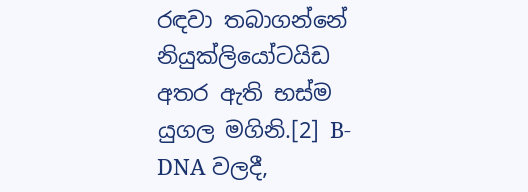රඳවා තබාගන්නේ නියුක්ලියෝටයිඩ අතර ඇති භස්ම යුගල මගිනි.[2] B-DNA වලදී,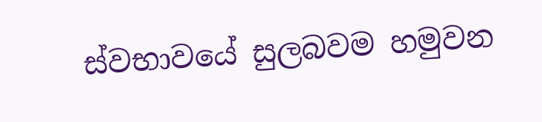ස්වභාවයේ සුලබවම හමුවන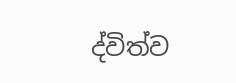ද්විත්ව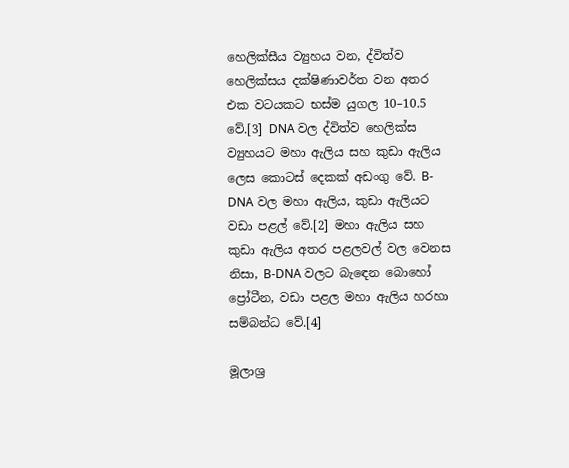හෙලික්සීය ව්‍යුහය වන, ද්විත්ව හෙලික්සය දක්ෂිණාවර්ත වන අතර එක වටයකට භස්ම යුගල 10–10.5 වේ.[3] DNA වල ද්විත්ව හෙලික්ස ව්‍යුහයට මහා ඇලිය සහ කුඩා ඇලිය ලෙස කොටස් දෙකක් අඩංගු වේ. B-DNA වල මහා ඇලිය, කුඩා ඇලියට වඩා පළල් වේ.[2] මහා ඇලිය සහ කුඩා ඇලිය අතර පළලවල් වල වෙනස නිසා, B-DNA වලට බැඳෙන බොහෝ ප්‍රෝටීන, වඩා පළල මහා ඇලිය හරහා සම්බන්ධ වේ.[4]

මූලාශ්‍ර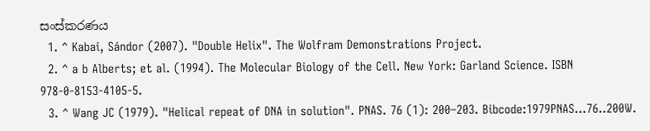සංස්කරණය
  1. ^ Kabai, Sándor (2007). "Double Helix". The Wolfram Demonstrations Project.
  2. ^ a b Alberts; et al. (1994). The Molecular Biology of the Cell. New York: Garland Science. ISBN 978-0-8153-4105-5.
  3. ^ Wang JC (1979). "Helical repeat of DNA in solution". PNAS. 76 (1): 200–203. Bibcode:1979PNAS...76..200W.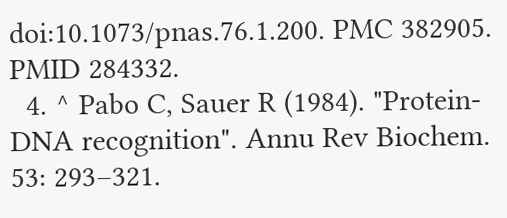doi:10.1073/pnas.76.1.200. PMC 382905. PMID 284332.
  4. ^ Pabo C, Sauer R (1984). "Protein-DNA recognition". Annu Rev Biochem. 53: 293–321.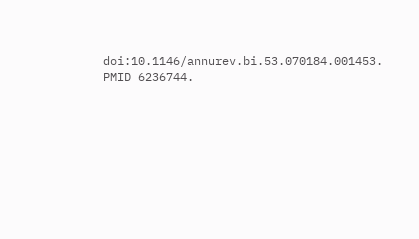doi:10.1146/annurev.bi.53.070184.001453. PMID 6236744.